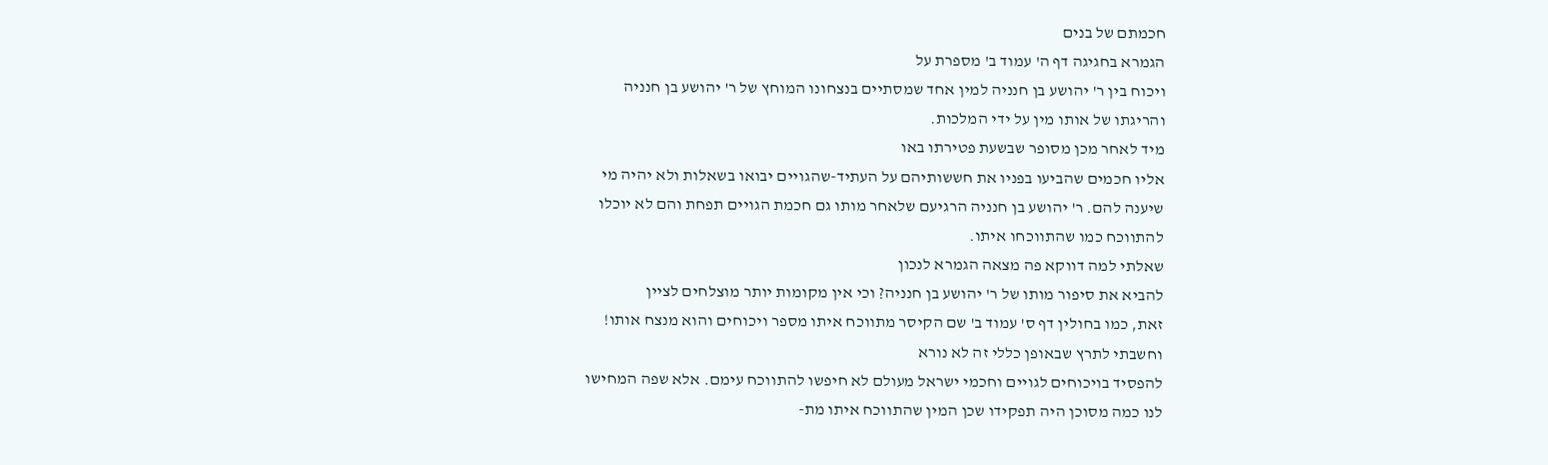חכמתם של בנים
הגמרא בחגיגה דף ה' עמוד ב' מספרת על
ויכוח בין ר' יהושע בן חנניה למין אחד שמסתיים בנצחונו המוחץ של ר' יהושע בן חנניה
והריגתו של אותו מין על ידי המלכות.
מיד לאחר מכן מסופר שבשעת פטירתו באו
אליו חכמים שהביעו בפניו את חששותיהם על העתיד-שהגויים יבואו בשאלות ולא יהיה מי
שיענה להם. ר' יהושע בן חנניה הרגיעם שלאחר מותו גם חכמת הגויים תפחת והם לא יוכלו
להתווכח כמו שהתווכחו איתו.
שאלתי למה דווקא פה מצאה הגמרא לנכון
להביא את סיפור מותו של ר' יהושע בן חנניה? וכי אין מקומות יותר מוצלחים לציין
זאת, כמו בחולין דף ס' עמוד ב' שם הקיסר מתווכח איתו מספר ויכוחים והוא מנצח אותו!
וחשבתי לתרץ שבאופן כללי זה לא נורא
להפסיד בויכוחים לגויים וחכמי ישראל מעולם לא חיפשו להתווכח עימם. אלא שפה המחישו
לנו כמה מסוכן היה תפקידו שכן המין שהתווכח איתו מת-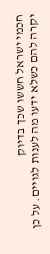חכמי ישראל חששו שכך בדיוק
יקרה להם כשלא ידעו מה לענות לגויים. על כן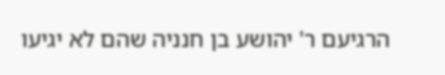הרגיעם ר' יהושע בן חנניה שהם לא יגיעו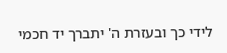לידי כך ובעזרת ה' יתברך יד חכמי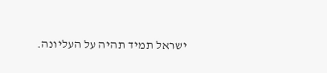ישראל תמיד תהיה על העליונה.